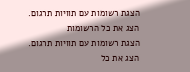הצגת רשומות עם תוויות תרגום. הצג את כל הרשומות
הצגת רשומות עם תוויות תרגום. הצג את כל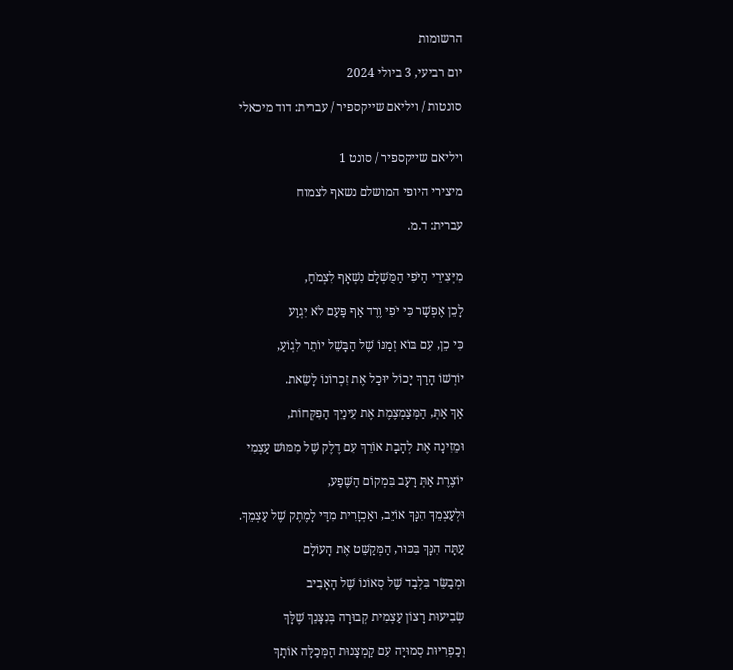הרשומות

יום רביעי, 3 ביולי 2024

סונטות / ויליאם שייקספיר / עברית: דוד מיכאלי


ויליאם שייקספיר / סונט 1

מיצירי היופי המושלם נשאף לצמוח

עברית: ד.מ.


מִיְּצִירֵי הַיֹּפִי הַמֻּשְׁלָם נִשְׁאָף לִצְמֹחַ,

לָכֵן אֶפְשָׁר כִּי יֹפִי וֶרֶד אַף פַּעַם לֹא יִגְוַע

כִּי כֵן, עִם בּוֹא זְמַנּוֹ שֶׁל הַבָּשֵׁל יוֹתֵר לִגְוֹעַ,

יוֹרְשׁוֹ הָרַךְ יָכוֹל יוּכַל אֶת זִכְרוֹנוֹ לָשֵׂאת.

אַךְ אַתְּ, הַמְּצַמְצֶמֶת אֶת עֵינַיִךְ הַפִּקְּחוֹת,

וּמֵזִינָה אֶת לְהָבָת אוֹרֵךְ עִם דֶלֶק שֶׁל מִמּוּשׁ עַצְמִי

יוֹצֶרֶת אַתְּ רָעָב בִּמְקוֹם הַשֶּׁפַע,

וּלְעַצְמֵךְ הִנָּךְ אוֹיֵב, ואַכְזָרִית מִדַּי לָמֶתֶק שֶׁל עַצְמֵךְ.

עַתָּה הִנָּךְ בִּכּוּר, הַמְּקַשֵּׁט אֶת הָעוֹלָם

וּמְבַשֵּׂר בִּלְבַד שֶׁל סְאוֹנוֹ שֶׁל הָאָבִיב

שְׂבִיעוּת רָצוֹן עַצְמִית קְבוּרָה בְּנִצָּנֵךְ שֶׁלָּךְ

וְכַפְרִיּוּת סְמוּיָה עִם קַמְצָנוּת הַמְּכַלָּה אוֹתָךְ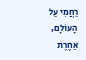רַחֲמִי עַל הָעוֹלָם, אַחֶרֶת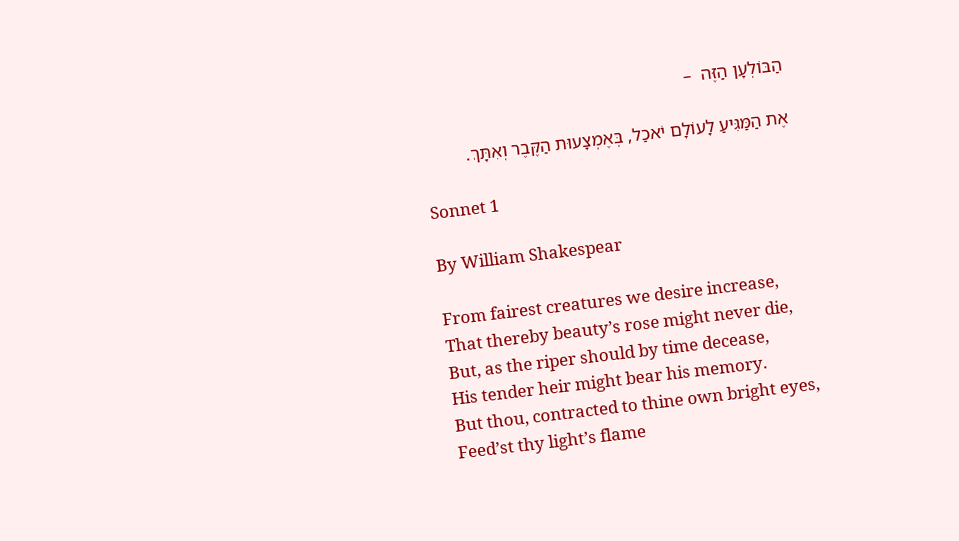הַבּוֹלְעָן הַזֶּה  –

אֶת הַמַּגִּיעַ לָעוֹלָם יֹאכַל, בְּאֶמְצָעוּת הַקֶּבֶר וְאִתָּךְ.

Sonnet 1

By William Shakespear

From fairest creatures we desire increase,
That thereby beauty’s rose might never die,
But, as the riper should by time decease,
His tender heir might bear his memory.
But thou, contracted to thine own bright eyes,
Feed’st thy light’s flame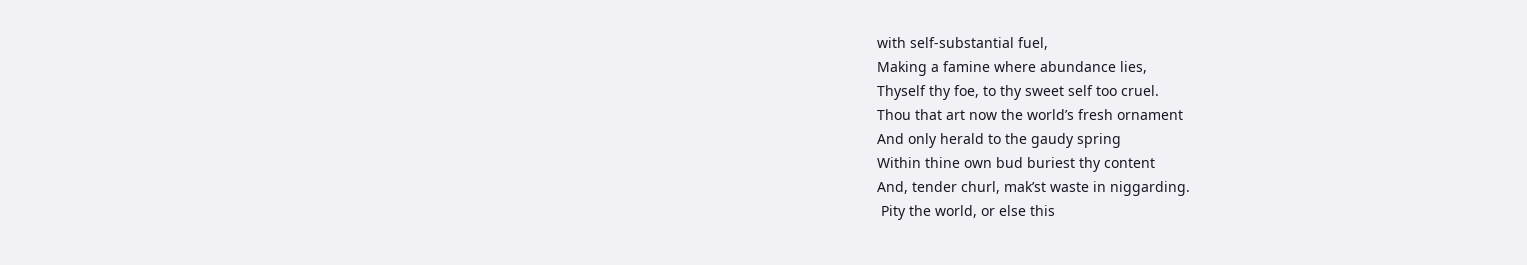with self-substantial fuel,
Making a famine where abundance lies,
Thyself thy foe, to thy sweet self too cruel.
Thou that art now the world’s fresh ornament
And only herald to the gaudy spring
Within thine own bud buriest thy content
And, tender churl, mak’st waste in niggarding.
 Pity the world, or else this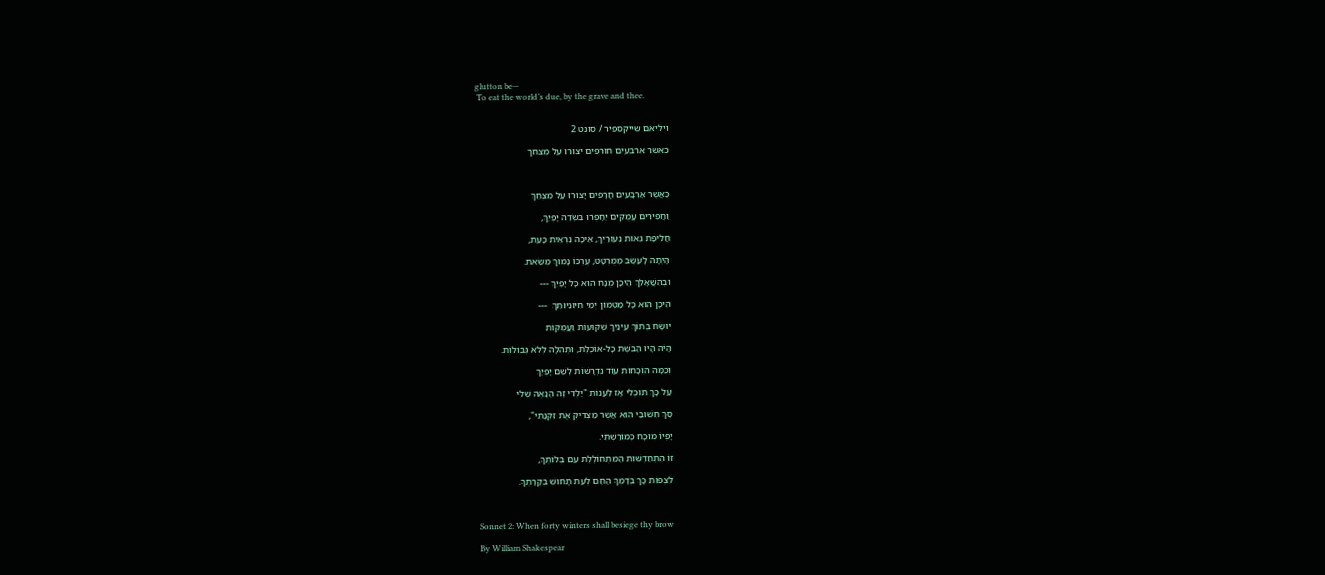glutton be—
 To eat the world’s due, by the grave and thee.


ויליאם שייקספיר / סונט 2

כאשר ארבעים חורפים יצורו על מצחך



כַּאֲשֶׁר אַרְבָּעִים חֳרָפִים יָצוּרוּ עַל מִצְחֵךְ

וַחֲפִירִים עֲמֻקִּים יֵחָפְרוּ בִּשְׂדֵה יָפְיֵךְ,

חֲלִיפַת גֵּאוּת נְעוּרַיִךְ, אֵיכָה נִרְאֵית כָּעֵת,

הָיְתָה לָעֵשֶׂב מְמֻרְטָט, עֶרְכּוֹ נָמוּךְ מִשֵּׂאת.

וּבְהִשֲׁאָלֵךְ הֵיכָן מֻנָּח הוּא כָּל יָפְיֵךְ ---

הֵיכָן הוּא כָּל מַטְמוֹן יְמֵי חִיּוּנִיּוּתֵךְ  ---

יוּשָׂח בְּתוֹךְ עֵינַיִךְ שְׁקוּעוֹת וַעֲמֻקּוֹת

הָיֹה הָיוּ הַבֹּשֶׁת כָּל-אוֹכֶלֶת, וּתְהִלָּה לְלֹא גְּבוּלוֹת.

וְכַמָּה הוֹכָחוֹת עוֹד נִדְרָשׁוֹת לְשֵׁם יָפְיֵךְ

עַל כָּךְ תּוּכְלִי אָז לַעֲנוֹת "יַלְּדִי זֶה הַנָּאֶה שֶׁלִּי

סַךְ חִשּׁוּבַי הוּא אֲשֶׁר מַצְדִּיק אֶת זִקְנָתִי",

יָפְיוֹ מוּכָח כְּמוֹרַשְׁתִּי.

זוֹ הִתְחַדְּשׁוּת הַמִּתְחוֹלֶלֶת עִם בְּלוֹתְךָ,

לִצְפּוֹת כָּךְ בְּדָמְךָ הַחַם לְעֵת תָּחוּשׁ בְּקָרָתְךָ.



Sonnet 2: When forty winters shall besiege thy brow

By William Shakespear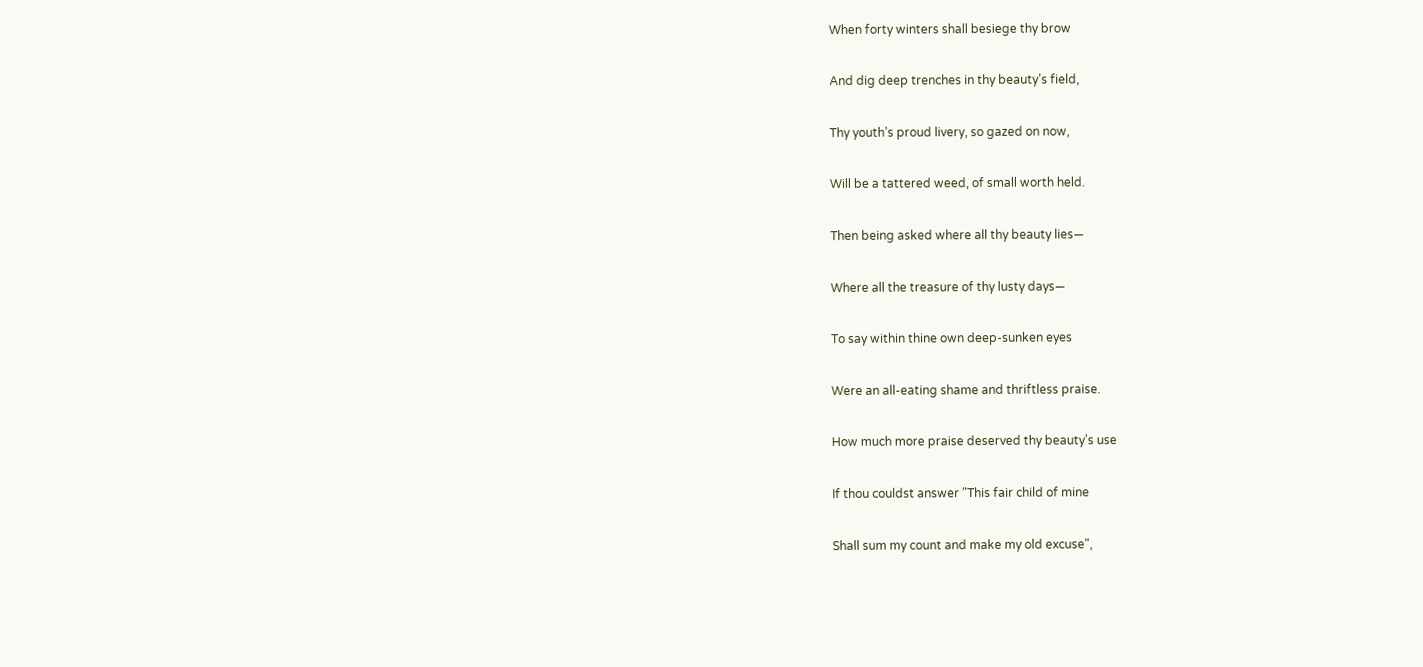When forty winters shall besiege thy brow

And dig deep trenches in thy beauty’s field,

Thy youth’s proud livery, so gazed on now,

Will be a tattered weed, of small worth held.

Then being asked where all thy beauty lies—

Where all the treasure of thy lusty days—

To say within thine own deep-sunken eyes

Were an all-eating shame and thriftless praise.

How much more praise deserved thy beauty’s use

If thou couldst answer "This fair child of mine

Shall sum my count and make my old excuse",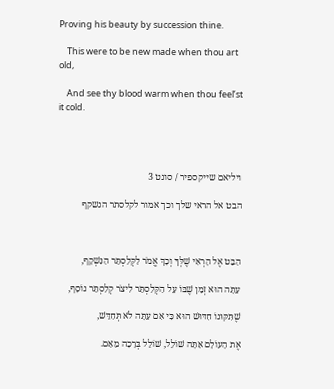Proving his beauty by succession thine.

    This were to be new made when thou art old,

    And see thy blood warm when thou feel’st it cold.




ויליאם שייקספיר / סונט 3

הבט אל הראי שלך וכך אמור לקלסתר הנשקף



הַבֵּט אֶל הָרְאִי שֶׁלְּךָ וְכָךְ אֱמֹר לַקְּלַסְתֵּר הַנִּשְׁקָף,

עַתָּה הוּא זְמַן שֶׁבּוֹ עַל הַקְּלַסְתֵּר לִיצֹר קְלַסְתֵּר נוֹסָף,

שֶׁתִּקּוּנוֹ חִדּוּשׁ הוּא כִּי אִם עַתָּה לֹא תְּחַדֵּשׁ,

אֶת הָעוֹלָם אַתָּה שׁוֹלֵל, שׁוֹלֵל בְּרָכָה מֵאֵם.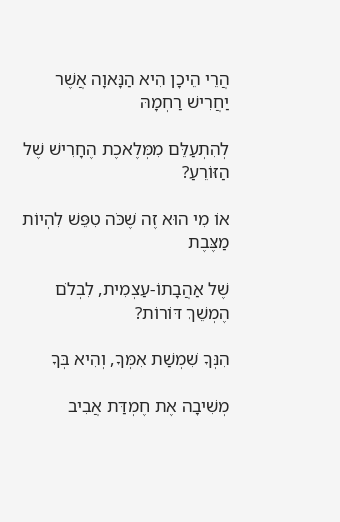הֲרֵי הֵיכָן הִיא הַנָּאוָה אֲשֶׁר יַחֲרִישׁ רַחְמָהּ

לְהִתְעַלֵּם מִמְּלֶאכֶת הֶחָרִישׁ שֶׁל הַזּוֹרֵעַ?

אוֹ מִי הוּא זֶה שֶׁכֹּה טִפֵּשׁ לִהְיוֹת מַצֶּבֶת

שֶׁל אַהֲבָתוֹ-עַצְמִית, לִבְלֹם הֶמְשֵׁךְ דּוֹרוֹת?

הִנְּךָ שִׁמְשַׁת אִמְּךָ, וְהִיא בְּךָ

מְשִׁיבָה אֶת חֶמְדַּת אֲבִיב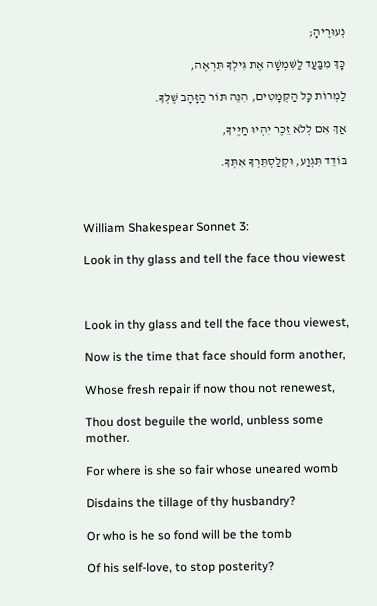נְעוּרֶיהָ;

כָּךְ מִבַּעַד לַשִּׁמְשָׁה אֶת גִּילְךָ תִּרְאֶה,

לַמְרוֹת כָּל הַקְּמָטִים, הִנֵּה תּוֹר הַזָּהָב שֶׁלְּךָ.

אַךְ אִם לְלֹא זֵכֶר יִהְיוּ חַיֶּיךָ,

בּוֹדֵד תִּגְוַע, וּקְלַסְתֵּרְךָ אִתְּךָ.



William Shakespear Sonnet 3:

Look in thy glass and tell the face thou viewest



Look in thy glass and tell the face thou viewest,

Now is the time that face should form another,

Whose fresh repair if now thou not renewest,

Thou dost beguile the world, unbless some mother.

For where is she so fair whose uneared womb

Disdains the tillage of thy husbandry?

Or who is he so fond will be the tomb

Of his self-love, to stop posterity?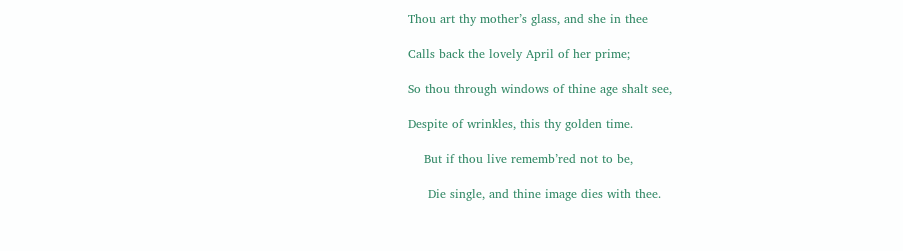Thou art thy mother’s glass, and she in thee

Calls back the lovely April of her prime;

So thou through windows of thine age shalt see,

Despite of wrinkles, this thy golden time.

    But if thou live rememb’red not to be,

     Die single, and thine image dies with thee.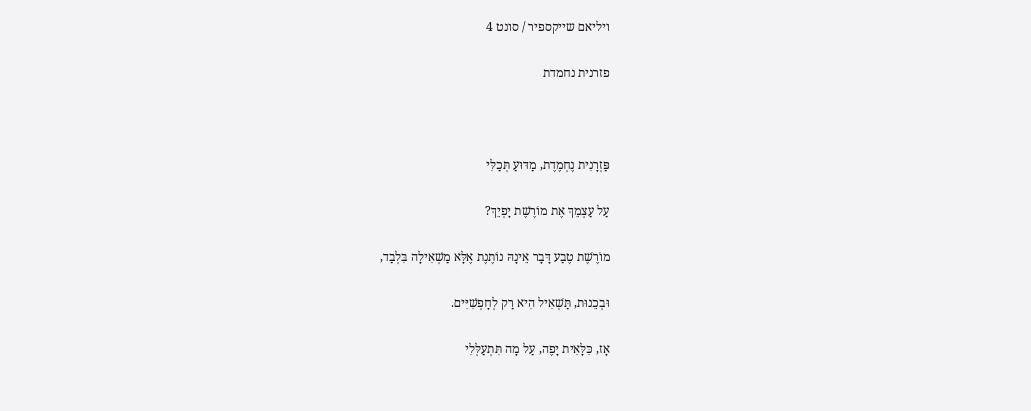ויליאם שייקספיר / סונט 4

פזרנית נחמדת



פַּזְרָנִית נֶחְמֶדֶת, מַדּוּעַ תְּכַלִּי

עַל עַצְמֵךְ אֶת מוֹרֶשֶׁת יָפְיֵךְ?

מוֹרֶשֶׁת טֶבַע דָּבָר אֵינָהּ נוֹתֶנֶת אֶלָּא מַשְׁאִילָה בִּלְבַד,

וּבְכֵנוּת, תַּשְׁאִיל הִיא רַק לְחָפְשִׁיִּים.

אָז, כִּלָּאִית יָפֶה, עַל מָה תִּתְעַלְּלִי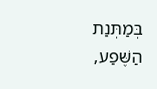בְּמַתְּנַת הַשֶּׁפַע,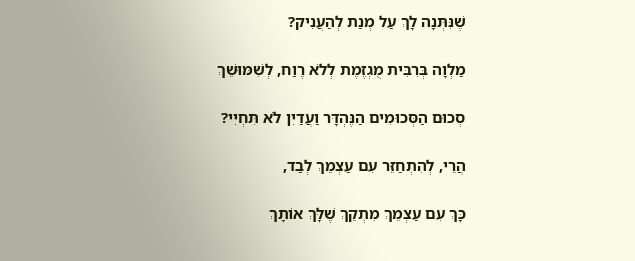שֶׁנִּתְּנָה לָךְ עַל מְנַת לְהַעֲנִיק?

מַלְוָה בְּרִבִּית מֻגְזֶמֶת לְלֹא רֶוַח, לְשִׁמּוּשֵׁךְ

סְכוּם הַסְּכוּמִים הַנֶּהְדָּר וַעֲדַיִן לֹא תִּחְיִי?

הֲרֵי, לְהִתְחַזֵּר עִם עַצְמֵךְ לְבַד,

כָּךְ עִם עַצְמֵךְ מִתְקֵךְ שֶׁלָּךְ אוֹתָךְ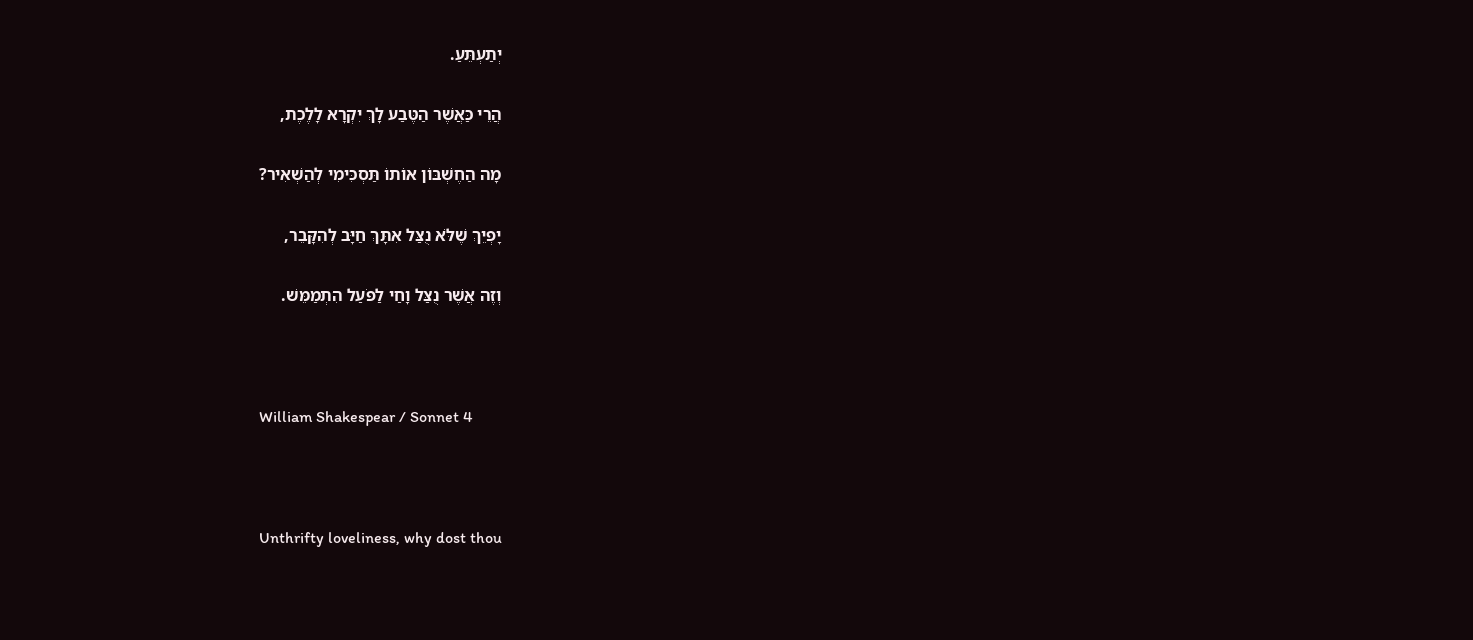יְתַעְתֵּעַ.

הֲרֵי כַּאֲשֶׁר הַטֶּבַע לָךְ יִקְרָא לָלֶכֶת,

מָה הַחֶשְׁבּוֹן אוֹתוֹ תַּסְכִּימִי לְהַשְׁאִיר?

יָפְיֵךְ שֶׁלֹּא נֻצַּל אִתָּךְ חַיָּב לְהִקָּבֵר,

וְזֶה אֲשֶׁר נֻצַּל וָחַי לַפֹּעַל הִתְמַמֵּשׁ.



William Shakespear / Sonnet 4



Unthrifty loveliness, why dost thou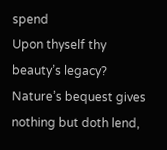spend
Upon thyself thy beauty’s legacy?
Nature’s bequest gives nothing but doth lend,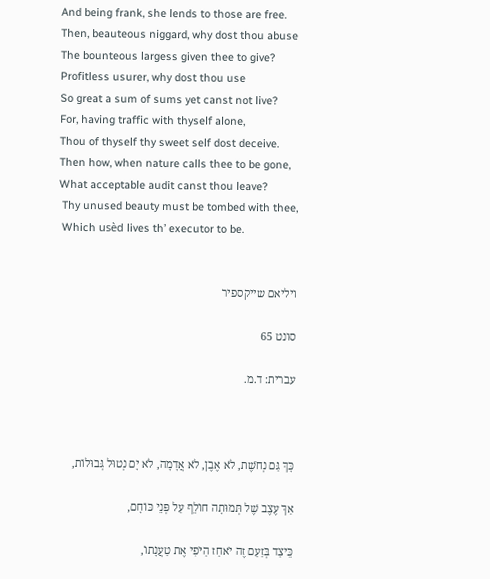And being frank, she lends to those are free.
Then, beauteous niggard, why dost thou abuse
The bounteous largess given thee to give?
Profitless usurer, why dost thou use
So great a sum of sums yet canst not live?
For, having traffic with thyself alone,
Thou of thyself thy sweet self dost deceive.
Then how, when nature calls thee to be gone,
What acceptable audit canst thou leave?
 Thy unused beauty must be tombed with thee,
 Which usèd lives th’ executor to be.


ויליאם שייקספיר

סונט 65

עברית: ד.מ.



כָּךְ גַּם נְחֹשֶׁת, לֹא אֶבֶן, לֹא אֲדָמָה, לֹא יָם נְטוּל גְּבוּלוֹת,

אַךְ עֶצֶב שֶׁל תְּמוּתָה חוֹלֵף עַל פְּנֵי כּוֹחָם,

כֵּיצַד בְּזַעַם זֶה יֹאחַז הַיֹּפִי אֶת טַעֲנָתוֹ,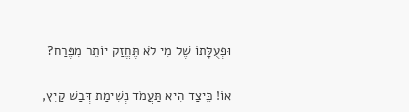וּפְעֻלָּתוֹ שֶׁל מִי לֹא תֶּחֱזַק יוֹתֵר מִפֶּרַח?

אוֹ! כֵּיצַד הִיא תַּעֲמֹד נְשִׁימַת דְּבַשׁ קַיִץ,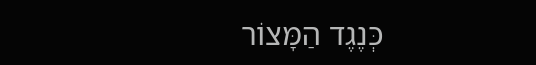כְּנֶגֶד הַמָּצוֹר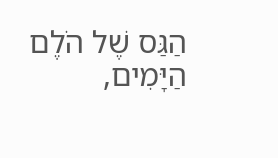הַגַּס שֶׁל הֹלֶם הַיָּמִים,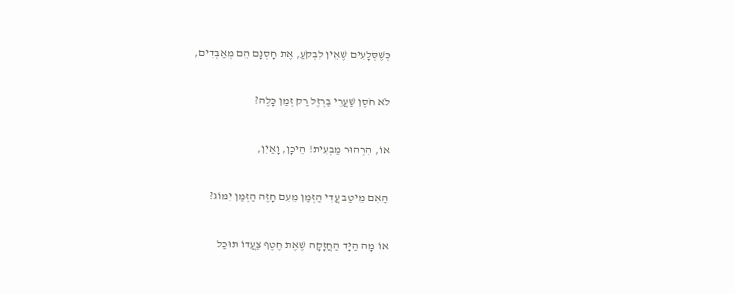כְּשֶׁסְּלָעִים שֶׁאֵין לִבְקֹעַ, אֶת חָסְנָם הֵם מְאַבְּדִים,

לֹא חֹסֶן שַׁעֲרֵי בַּרְזֶל רַק זְמַן כָּלֶה?

אוֹ, הִרְהוּר מַבְעִית! הֵיכָן, וָאַיִן,

הַאִם מֵיטַב עֲדִי הַזְּמַן מֵעִם חָזֶה הַזְּמַן יִמּוֹג?

אוֹ מָה הַיָּד הַחֲזָקָה שֶׁאֶת חֶטֶף צַעֲדוֹ תּוּכַל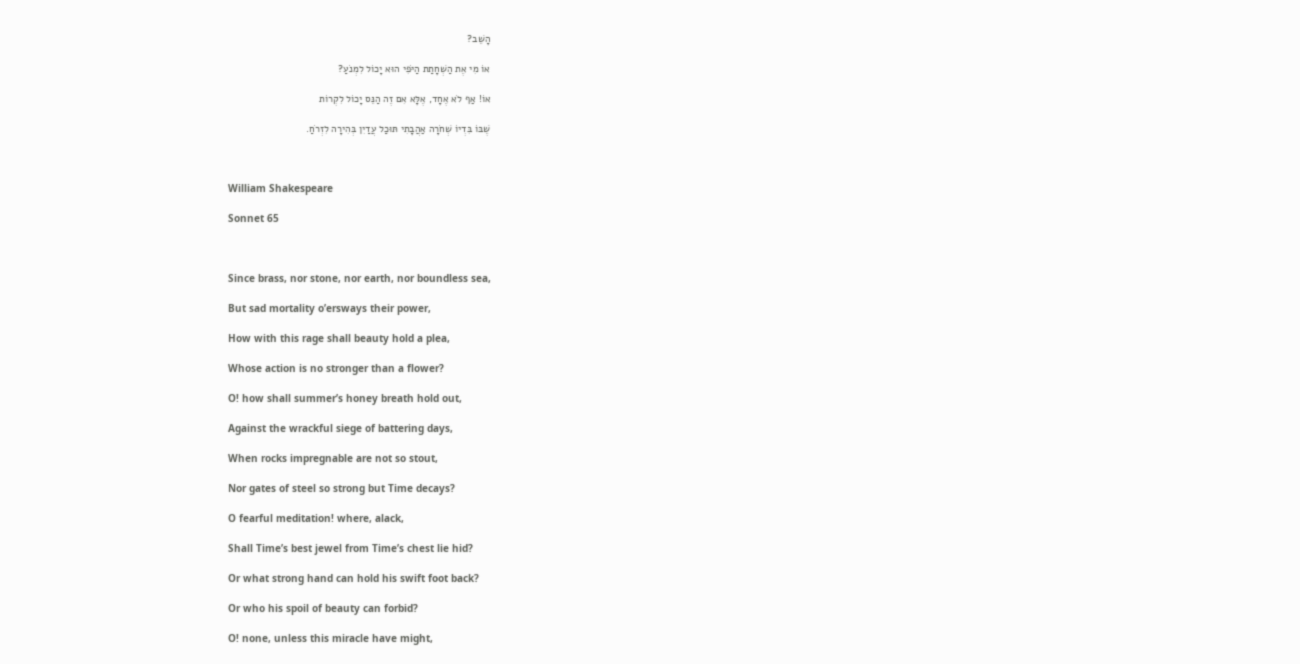הָשֵׁב?

אוֹ מִי אֶת הַשְׁחָתַת הַיֹּפִי הוּא יָכוֹל לִמְנֹעַ?

אוֹ! אַף לֹא אֶחָד, אֶלָּא אִם זֶה הַנֵּס יָכוֹל לִקְרוֹת

שֶׁבּוֹ בִּדְיוֹ שְׁחֹרָה אַהֲבָתִי תּוּכַל עֲדַיִן בְּהִירָה לִזְרֹחַ.



William Shakespeare

Sonnet 65



Since brass, nor stone, nor earth, nor boundless sea,

But sad mortality o’ersways their power,

How with this rage shall beauty hold a plea,

Whose action is no stronger than a flower?

O! how shall summer’s honey breath hold out,

Against the wrackful siege of battering days,

When rocks impregnable are not so stout,

Nor gates of steel so strong but Time decays?

O fearful meditation! where, alack,

Shall Time’s best jewel from Time’s chest lie hid?

Or what strong hand can hold his swift foot back?

Or who his spoil of beauty can forbid?

O! none, unless this miracle have might,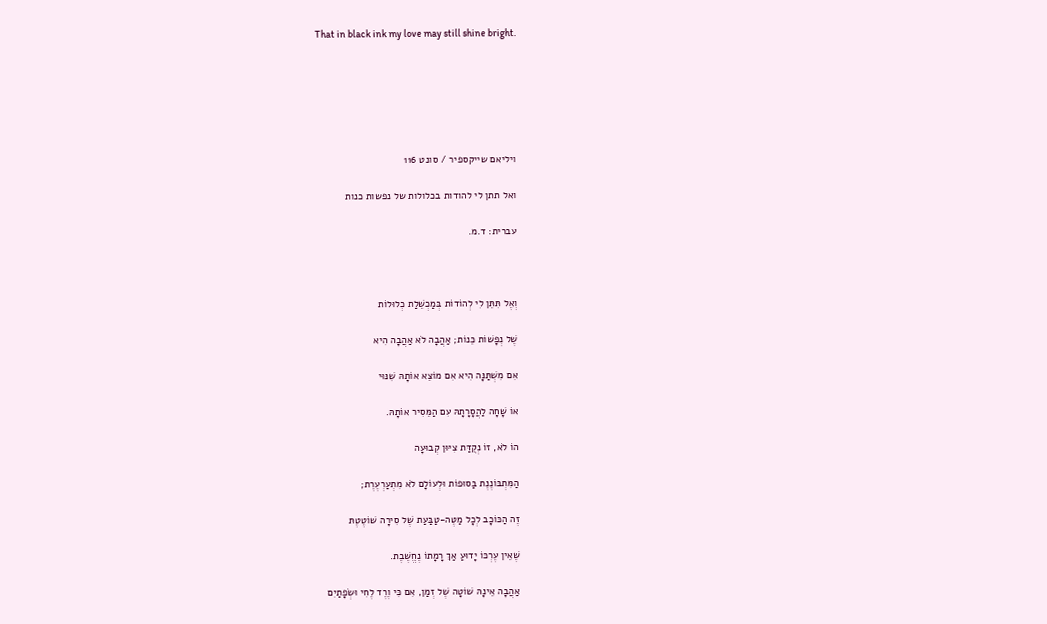That in black ink my love may still shine bright.






ויליאם שייקספיר / סונט 116

ואל תתן לי להודות בכלולות של נפשות כנות

עברית: ד.מ.



וְאֶל תִּתֵּן לִי לְהוֹדוֹת בְּמַכְשֵׁלַת כְלוּלוֹת

שֶׁל נְפָשׁוֹת כֵּנוֹת; אַהֲבָה לֹא אַהֲבָה הִיא

אִם מִשְׁתַּנָּה הִיא אִם מוֹצֵא אוֹתָהּ שִׁנּוּי

אוֹ שָׁחָה לַהֲסָרָתָהּ עִם הַמֵּסִיר אוֹתָהּ.

הוֹ לֹא, זוֹ נְקֻדַּת צִיּוּן קְבוּעָה

הַמִּתְבּוֹנֶנֶת בַּסּוּפוֹת וּלְעוֹלָם לֹא מִתְעַרְעֶרֶת;

זֶה הַכּוֹכָב לְכָל מַטֶּה-טַבַּעַת שֶׁל סִירָה שׁוֹטֶטֶתּ

שֶׁאֵין עֶרְכּוֹ יָדוּעַ אַךְ רָמָתוֹ נֶחֱשֶׁבֶת.

אַהֲבָה אֵינָהּ שׁוֹטָה שֶׁל זְמַן, אִם כִּי וֶרֶד לֶחִי וּשְׂפָתַיִם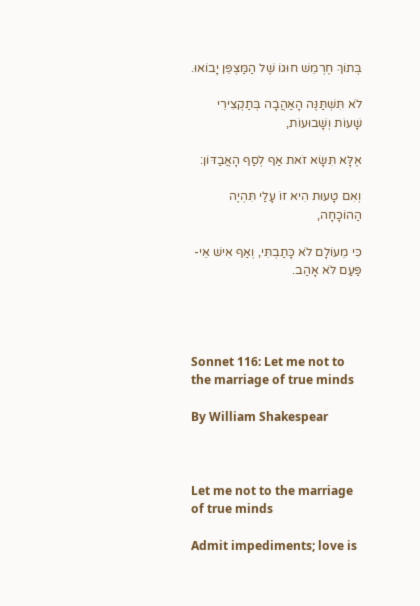בְּתוֹךְ חֶרְמֵשׁ חוּגוֹ שֶׁל הַמַּצְפֵּן יָבוֹאוּ.

לֹא תִּשְׁתַּנֶּה הָאַהֲבָה בְּתַקְצִירֵי שָׁעוֹת וְשָׁבוּעוֹת,

אֶלָּא תִּשָּׂא זֹאת אַף לְסַף הָאֲבַדּוֹן:

וְאִם טָעוּת הִיא זוֹ עָלַי תִּהְיֶה הַהוֹכָחָה,

כִּי מֵעוֹלָם לֹא כָּתַבְתִּי, וְאַף אִישׁ אֵי-פַּעַם לֹא אָהַב.




Sonnet 116: Let me not to the marriage of true minds

By William Shakespear



Let me not to the marriage of true minds

Admit impediments; love is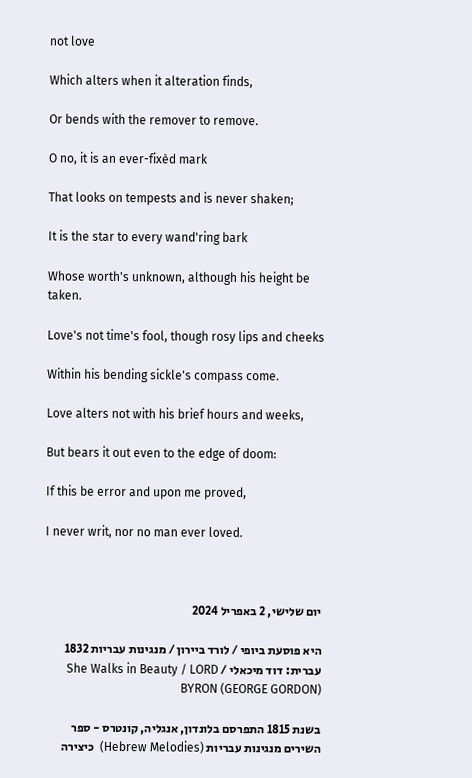not love

Which alters when it alteration finds,

Or bends with the remover to remove.

O no, it is an ever-fixèd mark

That looks on tempests and is never shaken;

It is the star to every wand'ring bark

Whose worth's unknown, although his height be taken.

Love's not time's fool, though rosy lips and cheeks

Within his bending sickle's compass come.

Love alters not with his brief hours and weeks,

But bears it out even to the edge of doom:

If this be error and upon me proved,

I never writ, nor no man ever loved.



יום שלישי, 2 באפריל 2024

היא פוסעת ביופי / לורד ביירון / מנגינות עבריות 1832 עברית: דוד מיכאלי / She Walks in Beauty / LORD BYRON (GEORGE GORDON)

בשנת 1815 התפרסם בלונדון, אנגליה, קונטרס - ספר השירים מנגינות עבריות (Hebrew Melodies)  כיצירה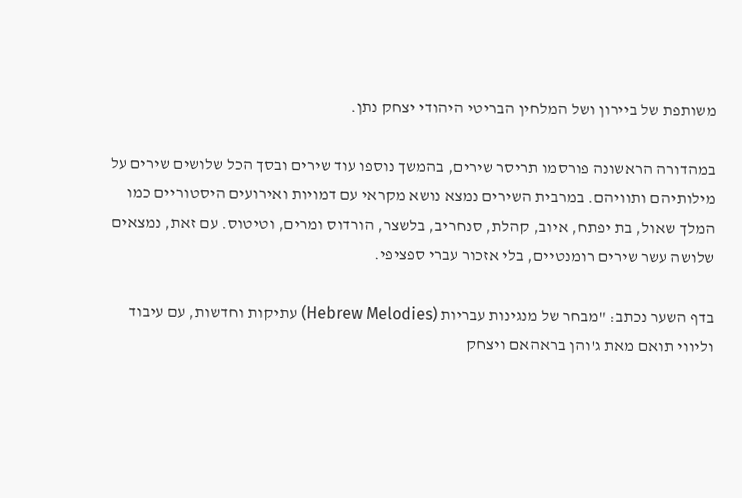משותפת של ביירון ושל המלחין הבריטי היהודי יצחק נתן.

במהדורה הראשונה פורסמו תריסר שירים, בהמשך נוספו עוד שירים ובסך הכל שלושים שירים על מילותיהם ותוויהם. במרבית השירים נמצא נושא מקראי עם דמויות ואירועים היסטוריים כמו המלך שאול, בת יפתח, איוב, קהלת, סנחריב, בלשצר, הורדוס ומרים, וטיטוס. עם זאת, נמצאים שלושה עשר שירים רומנטיים, בלי אזכור עברי ספציפי.

בדף השער נכתב: "מבחר של מנגינות עבריות (Hebrew Melodies) עתיקות וחדשות, עם עיבוד וליווי תואם מאת ג'והן בראהאם ויצחק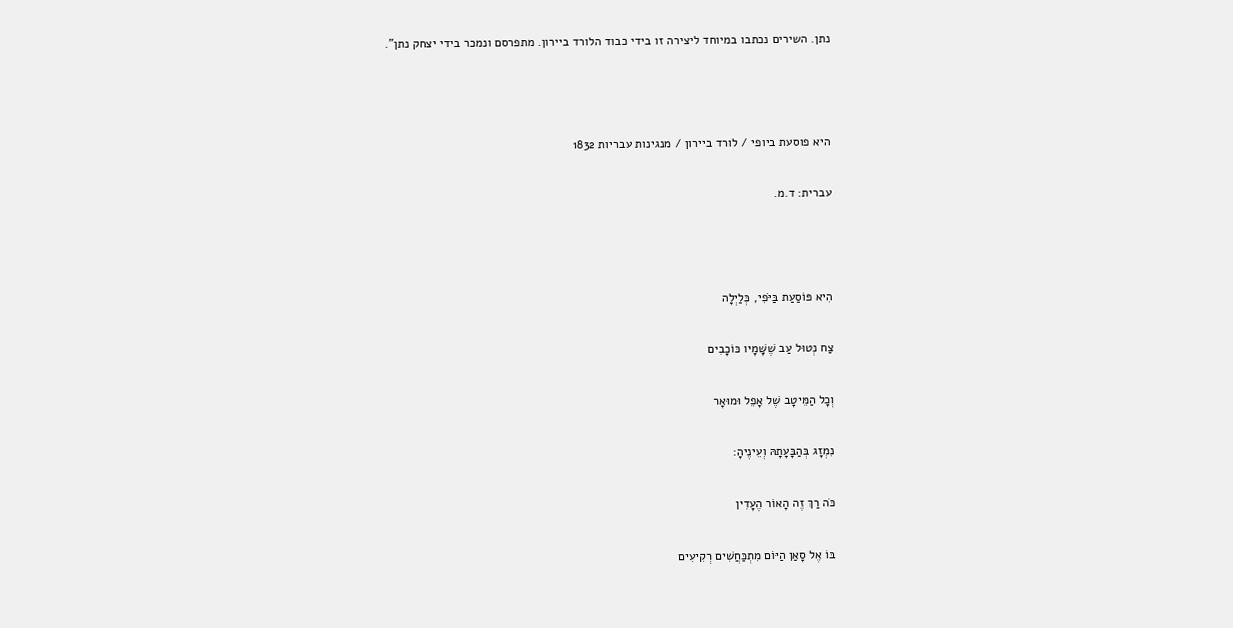נתן. השירים נכתבו במיוחד ליצירה זו בידי כבוד הלורד ביירון. מתפרסם ונמכר בידי יצחק נתן".



היא פוסעת ביופי / לורד ביירון / מנגינות עבריות 1832

עברית: ד.מ.



הִיא פּוֹסַעַת בַּיֹּפִי, כְּלַיְלָה

צַח נְטוּל עַב שֶׁשָּׁמָיו כּוֹכָבִים

וְכָל הַמֵּיטָב שֶׁל אָפֵל וּמוּאָר

נִמְזָג בְּהַבָּעָתָהּ וְעֵינֶיהָ:

כֹּה רַךְ זֶה הָאוֹר הֶעָדִין

בּוֹ אֶל סָאַן הַיּוֹם מִתְכַּחֲשִׁים רְקִיעִים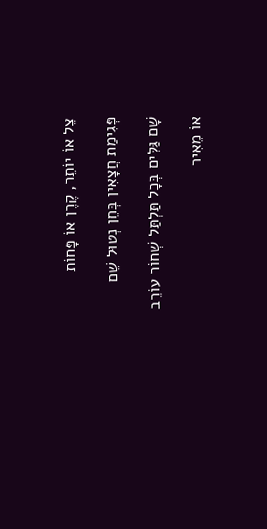צֵל אוֹ יוֹתֵר, קֶרֶן אוֹ פָּחוֹת

פְּגִימַת חֲצָאִין בְּחֵן נְטוּל שֵׁם

שָׁם גַּלִּים בְּכָל תַּלְתַּל שְׁחוֹר עוֹרֵב

אוֹ מֵאִיר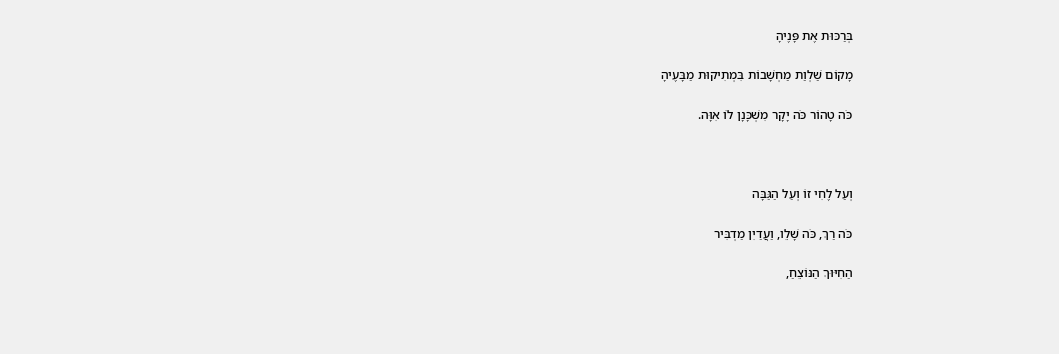בְּרַכּוּת אֶת פָּנֶיהָ

מָקוֹם שַׁלְוַת מַחְשָׁבוֹת בִּמְתִיקוּת מַבָּעֶיהָ

כֹּה טָהוֹר כֹּה יָקָר מִשְׁכָּנָן לוֹ אִוָּה.



וְעַל לֶחִי זוֹ וְעַל הַגַּבָּה

כֹּה רַךְ, כֹּה שָׁלֵו, וַעֲדַיִן מַדְבִּיר

הַחִיּוּךְ הַנּוֹצֵחַ,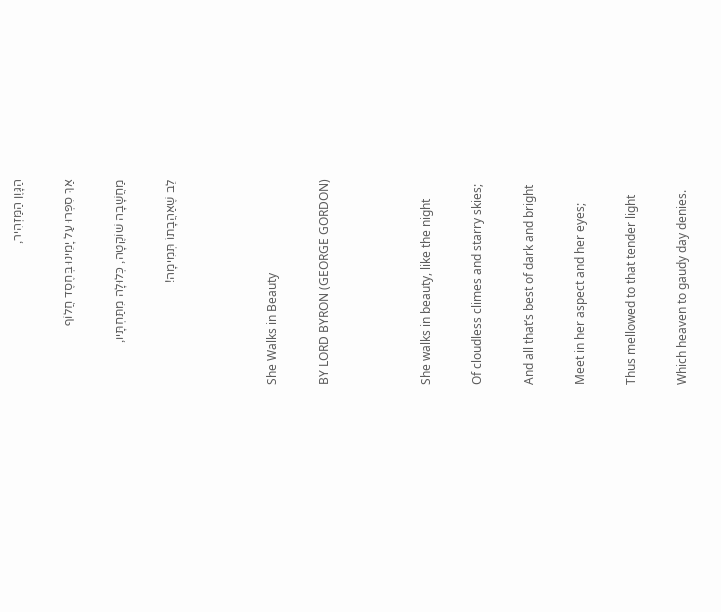הַגָּוֶן הַמַּזְהִיר,

אַךְ סִפְּרוּ עַל יָמֵינוּ בְּחֶסֶד חֲלוֹף

מַחֲשָׁבָה שׁוֹקֶטָה, כְּלוּלָה מִתַּחְתָּיו,

לֵב שֶׁאַהֲבָתוֹ תְּמִימָה!



She Walks in Beauty

BY LORD BYRON (GEORGE GORDON)



She walks in beauty, like the night

Of cloudless climes and starry skies;

And all that’s best of dark and bright

Meet in her aspect and her eyes;

Thus mellowed to that tender light

Which heaven to gaudy day denies.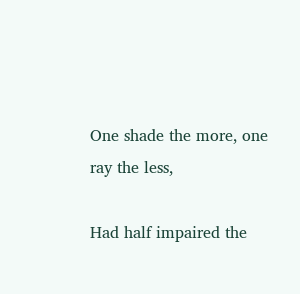One shade the more, one ray the less,

Had half impaired the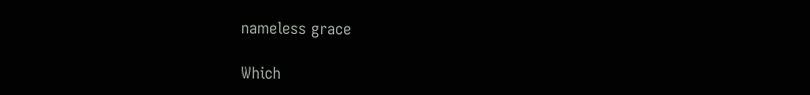nameless grace

Which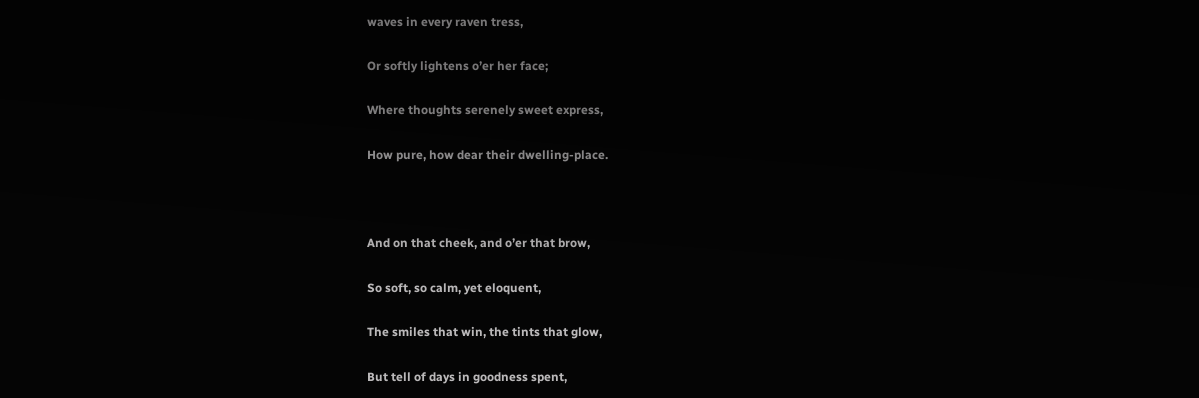waves in every raven tress,

Or softly lightens o’er her face;

Where thoughts serenely sweet express,

How pure, how dear their dwelling-place.



And on that cheek, and o’er that brow,

So soft, so calm, yet eloquent,

The smiles that win, the tints that glow,

But tell of days in goodness spent,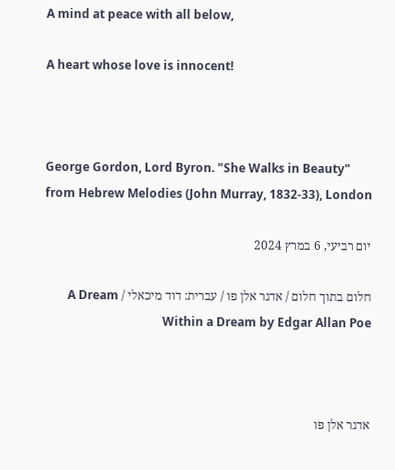A mind at peace with all below,

A heart whose love is innocent!



George Gordon, Lord Byron. "She Walks in Beauty" from Hebrew Melodies (John Murray, 1832-33), London

יום רביעי, 6 במרץ 2024

חלום בתוך חלום / אדגר אלן פו / עברית: דוד מיכאלי / A Dream Within a Dream by Edgar Allan Poe



אדגר אלן פו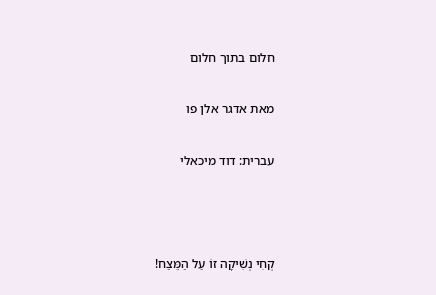חלום בתוך חלום

מאת אדגר אלן פו

עברית: דוד מיכאלי



קְחִי נְשִׁיקָה זוֹ עַל הַמֵּצַח!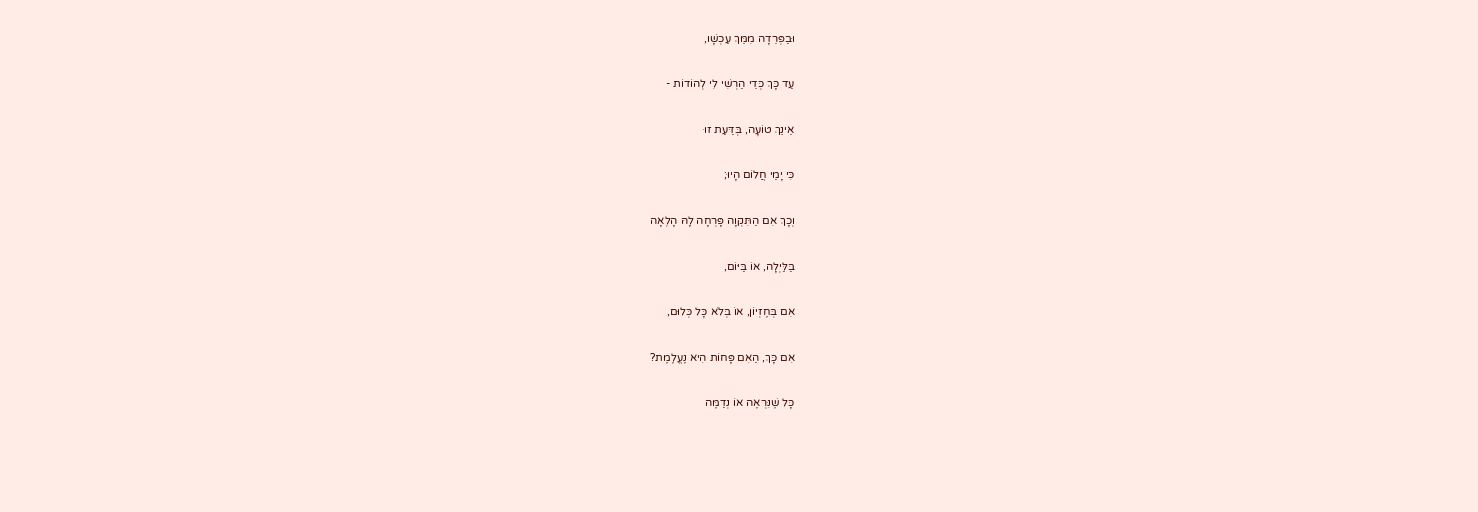וּבַפְּרֵדָה מִמֵּךְ עַכְשָׁו,

עַד כָּךְ כְּדֵי הַרְשִׁי לִי לְהוֹדוֹת -

אֵינֵךְ טוֹעָה, בְּדַּעַת זוּ

כִּי יָמַי חֲלוֹם הָיוּ;

וְכָךְ אִם הַתִּקְוָה פָּרְחָה לָהּ הָלְאָה

בַּלַּיְלָה, אוֹ בַּיּוֹם,

אִם בְּחֶזְיוֹן, אוֹ בְּלֹא כָּל כְּלוּם,

אִם כָּךְ, הַאִם פָּחוֹת הִיא נֶעֱלֶמֶת?

כָּל שֶׁנִּרְאֶה אוֹ נְדַמֶּה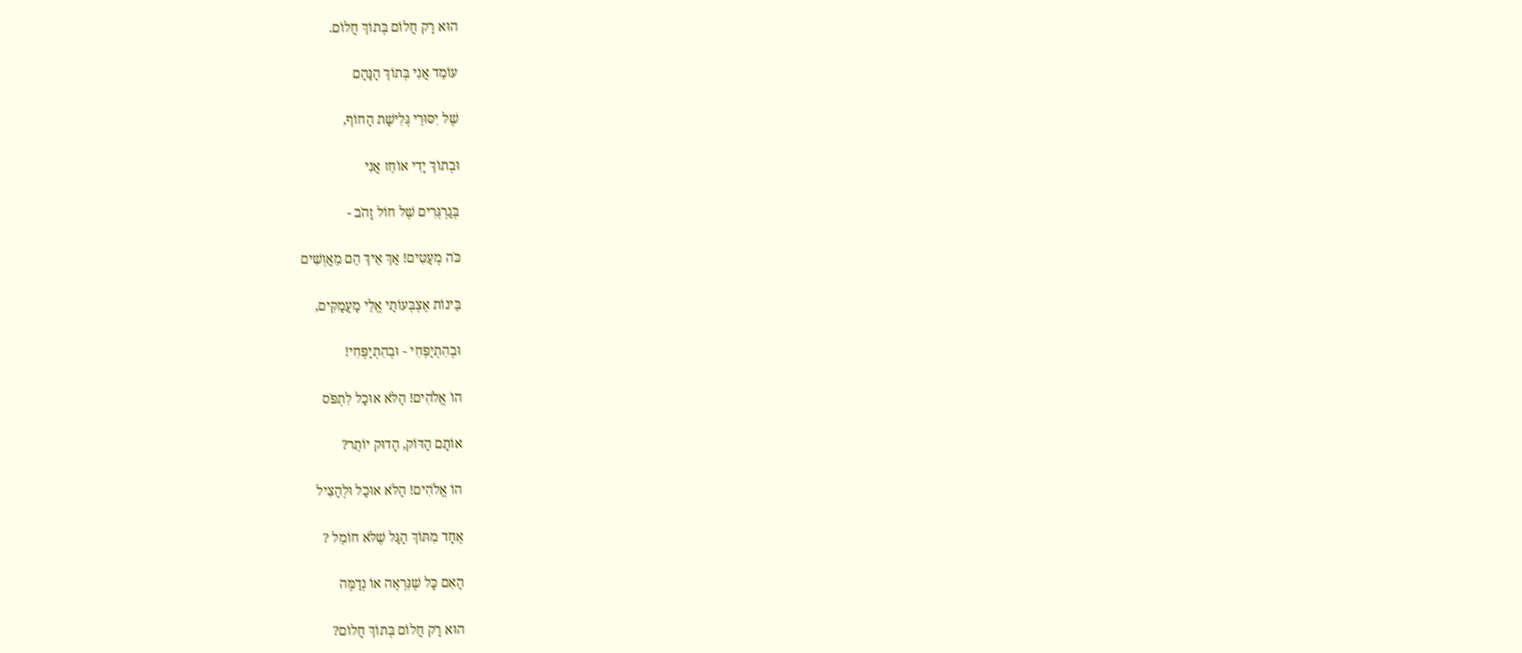הוּא רַק חֲלוֹם בְּתוֹךְ חֲלוֹם.

עוֹמֵד אֲנִי בְּתוֹךְ הַנַּהַם

שֶׁל יִסּוּרֵי גְּלִישַׁת הַחוֹף,

וּבְתוֹךְ יָדִי אוֹחֵז אֲנִי

בְּגַרְגְּרִים שֶׁל חוֹל זָהֹב -

כֹּה מְעַטִּים! אַךְ אֵיךְ הֵם מֵאֲוְשִׁים

בֵּינוֹת אֶצְבְּעוֹתַי אֱלֵי מַעֲמַקִּים,

וּבְהִתְיַפְּחִי - וּבְהִתְיַפְּחִי!

הוֹ אֱלֹהִים! הַלֹּא אוּכַל לִתְפֹּס

אוֹתָם הַדּוֹק, הָדוּק יוֹתֵר?

הוֹ אֱלֹהִים! הַלֹּא אוּכַל וּלְהַצִּיל

אֶחָד מִתּוֹךְ הַגַּל שֶׁלֹּא חוֹמֵל ?

הַאִם כָּל שֶׁנִּרְאֶה אוֹ נְדַמֶּה

הוּא רַק חֲלוֹם בְּתוֹךְ חֲלוֹם?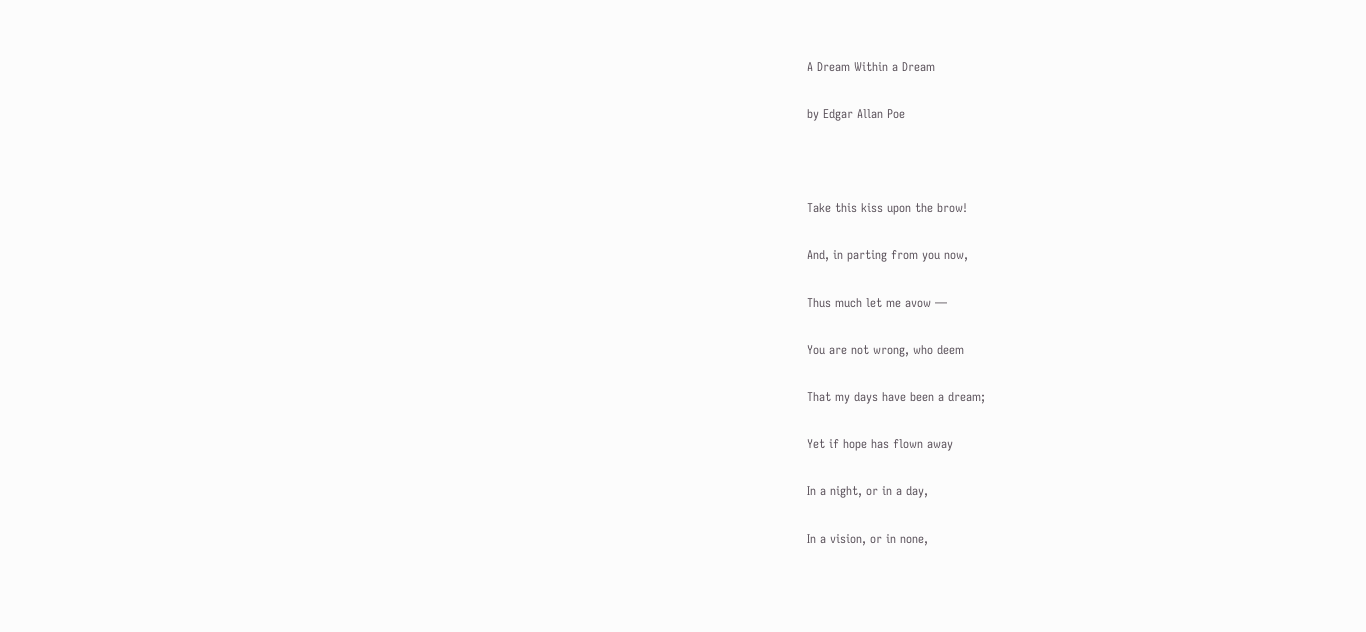A Dream Within a Dream

by Edgar Allan Poe



Take this kiss upon the brow!

And, in parting from you now,

Thus much let me avow —

You are not wrong, who deem

That my days have been a dream;

Yet if hope has flown away

In a night, or in a day,

In a vision, or in none,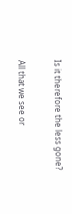Is it therefore the less gone?

All that we see or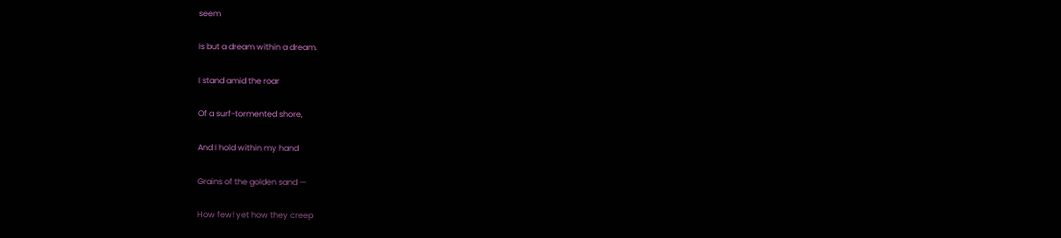seem

Is but a dream within a dream.

I stand amid the roar

Of a surf-tormented shore,

And I hold within my hand

Grains of the golden sand —

How few! yet how they creep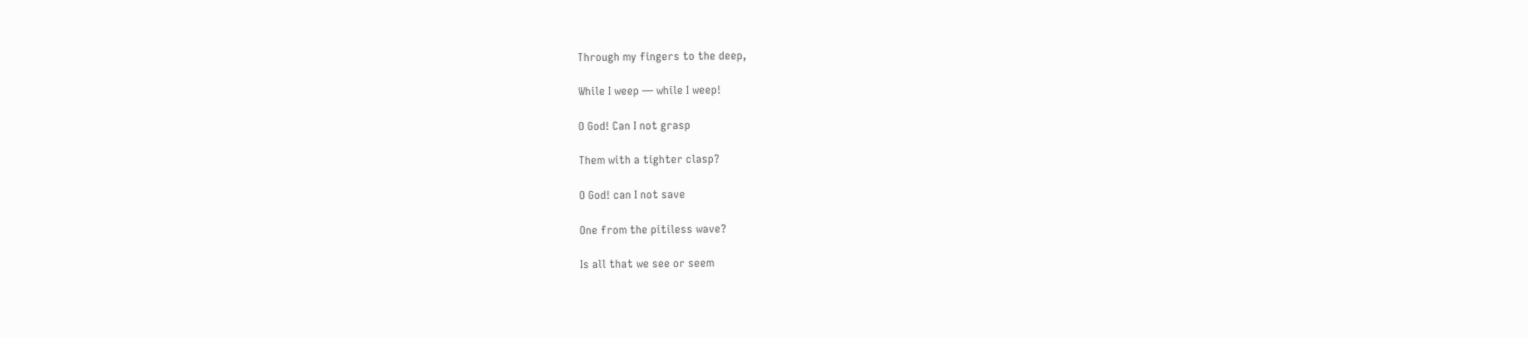Through my fingers to the deep,

While I weep — while I weep!

O God! Can I not grasp

Them with a tighter clasp?

O God! can I not save

One from the pitiless wave?

Is all that we see or seem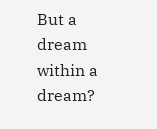But a dream within a dream?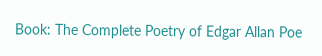Book: The Complete Poetry of Edgar Allan Poe